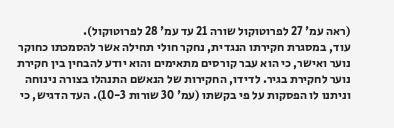(ראה עמ' 27 לפרוטוקול שורה 21 עד עמ' 28 לפרוטוקול).
עוד, במסגרת חקירתו הנגדית, נחקר חולי תחילה אשר להסמכתו כחוקר נוער ואישר, כי הוא עבר קורסים מתאימים והוא יודע להבחין בין חקירת נוער לחקירת בגיר. לדידו, החקירות של הנאשם התנהלו בצורה נינוחה וניתנו לו הפסקות על פי בקשתו (עמ' 30 שורות 10-3). העד הדגיש, כי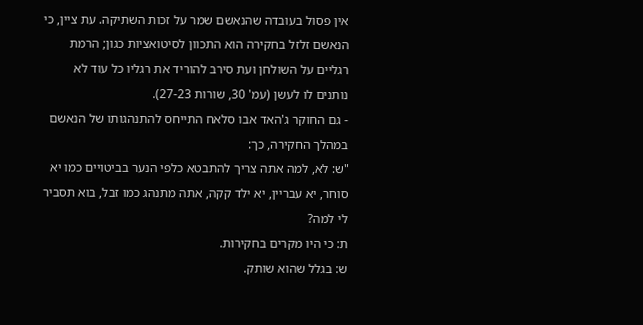אין פסול בעובדה שהנאשם שמר על זכות השתיקה. עת ציין, כי הנאשם זלזל בחקירה הוא התכוון לסיטואציות כגון; הרמת רגליים על השולחן ועת סירב להוריד את רגליו כל עוד לא נותנים לו לעשן (עמ' 30, שורות 27-23).
- גם החוקר ג'האד אבו סלאח התייחס להתנהגותו של הנאשם במהלך החקירה, כך:
"ש: לא, למה אתה צריך להתבטא כלפי הנער בביטויים כמו יא סוחר, יא עבריין, יא ילד קקה, אתה מתנהג כמו זבל, בוא תסביר לי למה?
ת: כי היו מקרים בחקירות.
ש: בגלל שהוא שותק.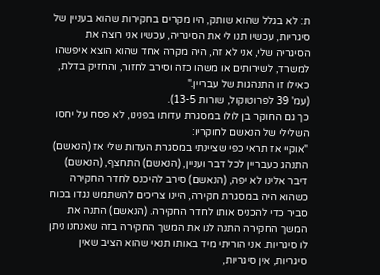ת: לא בגלל שהוא שותק, היו מקרים בחקירות שהוא בעניין של סיגריות, עכשיו תנו לי את הסיגריה, עכשיו אני רוצה את הסיגריה שלי, אני לא זה, היה מקרה אחד שהוא הוצא איפשהו למשרד, לשירותים או משהו כזה וסירב לחזור, והחזיק בדלת, כאילו זו התנהגות של עבריין."
(עמ' 39 לפרוטוקול, שורות 13-5).
כך גם החוקר בן לולו במסגרת עדותו בפנינו, לא פסח על יחסו השלילי של הנאשם לחוקריו:
"אוקיי אז תראי כפי שציינתי במסגרת העדות שלי אז (הנאשם) התנהג כעבריין לכל דבר ועניין, (הנאשם) התחצף, (הנאשם) דיבר אלינו לא יפה, (הנאשם) סירב להיכנס לחדר החקירה כשהוא היה במסגרת חקירה, היינו צריכים להשתמש נגדו בכוח סביר כדי להכניס אותו לחדר החקירה. (הנאשם) התנה את המשך החקירה התנה לנו את המשך החקירה בזה שאנחנו ניתן לו סיגריות. אני הוריתי מיד באותו תנאי שהוא הציב שאין סיגריות, אין סיגריות,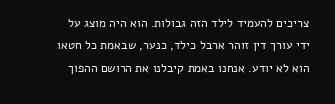צריכים להעמיד לילד הזה גבולות. הוא היה מוצג על ידי עורך דין זוהר ארבל כילד, כנער, שבאמת כל חטאו הוא לא יודע. אנחנו באמת קיבלנו את הרושם ההפוך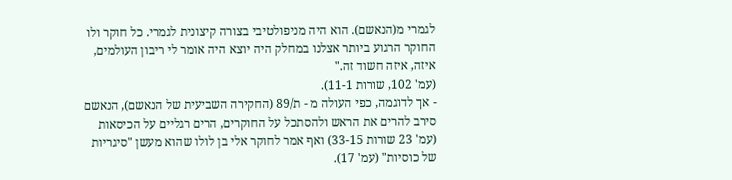לגמרי מ(הנאשם). הוא היה מניפולטיבי בצורה קיצונית לגמרי. כל חוקר ולו החוקר הרגוע ביותר אצלנו במחלק היה יוצא היה אומר לי ריבון העולמים, איזה, איזה חשוד זה."
(עמ' 102, שורות 11-1).
- אך לדוגמה, כפי העולה מ - ת/89 (החקירה השביעית של הנאשם), הנאשם סירב להרים את הראש ולהסתכל על החוקרים, הרים רגליים על הכיסאות (עמ' 23 שורות 33-15) ואף אמר לחוקר אלי בן לולו שהוא מעשן "סיגריות של כוסיות" (עמ' 17).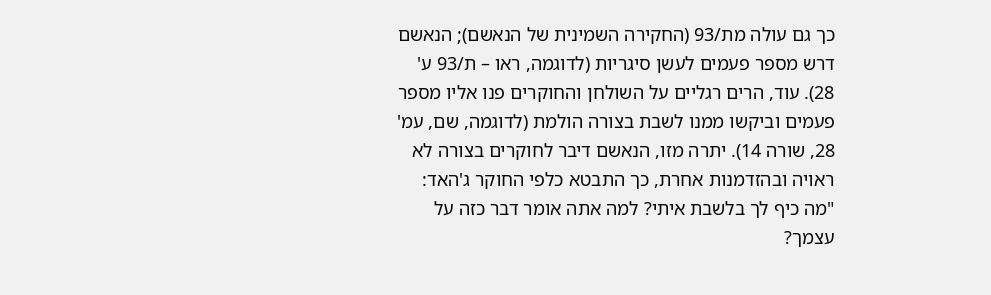כך גם עולה מת/93 (החקירה השמינית של הנאשם); הנאשם דרש מספר פעמים לעשן סיגריות (לדוגמה, ראו – ת/93 ע' 28). עוד, הרים רגליים על השולחן והחוקרים פנו אליו מספר פעמים וביקשו ממנו לשבת בצורה הולמת (לדוגמה, שם, עמ' 28, שורה 14). יתרה מזו, הנאשם דיבר לחוקרים בצורה לא ראויה ובהזדמנות אחרת, כך התבטא כלפי החוקר ג'האד: "מה כיף לך בלשבת איתי? למה אתה אומר דבר כזה על עצמך?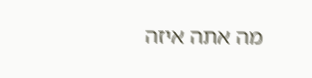מה אתה איזה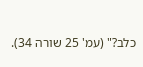כלב?" (עמ' 25 שורה 34).